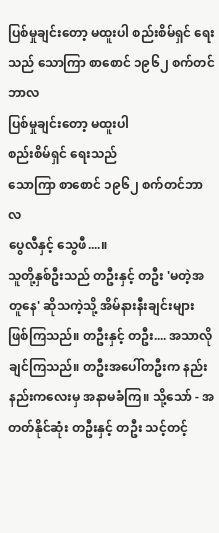ပြစ်မှုချင်းတော့ မထူးပါ စည်းစိမ်ရှင် ရေးသည် သောကြာ စာစောင် ၁၉၆၂ စက်တင်ဘာလ
ပြစ်မှုချင်းတော့ မထူးပါ
စည်းစိမ်ရှင် ရေးသည်
သောကြာ စာစောင် ၁၉၆၂ စက်တင်ဘာလ
ပွေလီနှင့် သွေဖီ....။
သူတို့နှစ်ဦးသည် တဦးနှင့် တဦး 'မတဲ့အတူနေ' ဆိုသကဲ့သို့ အိမ်နားနီးချင်းများ ဖြစ်ကြသည်။ တဦးနှင့် တဦး.... အသာလိုချင်ကြသည်။ တဦးအပေါ်တဦးက နည်းနည်းကလေးမှ အနာမခံကြ။ သို့သော် - အတတ်နိုင်ဆုံး တဦးနှင့် တဦး သင့်တင့်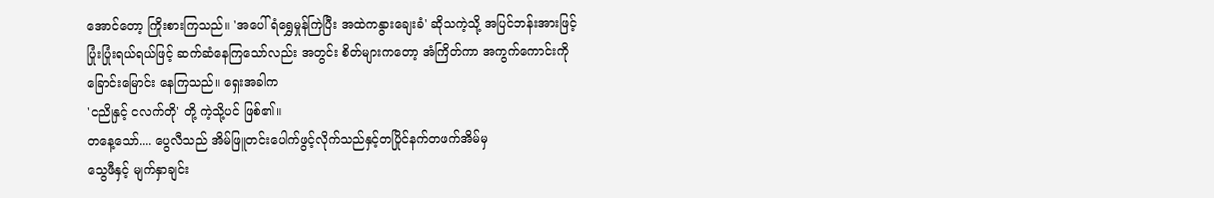အောင်တော့ ကြိုးစားကြသည်။ 'အပေါ်ရံရွှေမှုန်ကြဲပြီး အထဲကနွားချေးခံ' ဆိုသကဲ့သို့ အပြင်ဘန်းအားဖြင့် ပြုံးပြုံးရယ်ရယ်ဖြင့် ဆက်ဆံနေကြသော်လည်း အတွင်း စိတ်များကတော့ အံကြိတ်ကာ အကွက်ကောင်းကို ခြောင်းမြောင်း နေကြသည်။ ရှေးအခါက
'ငညိုနှင့် ငလက်တို' တို့ ကဲ့သို့ပင် ဖြစ်၏။
တနေ့သော်.... ပွေလီသည် အိမ်ဖြူတင်းပေါက်ဖွင့်လိုက်သည်နှင့်တပြိုင်နက်တဖက်အိမ်မှ
သွေဖီနှင့် မျက်နှာချင်း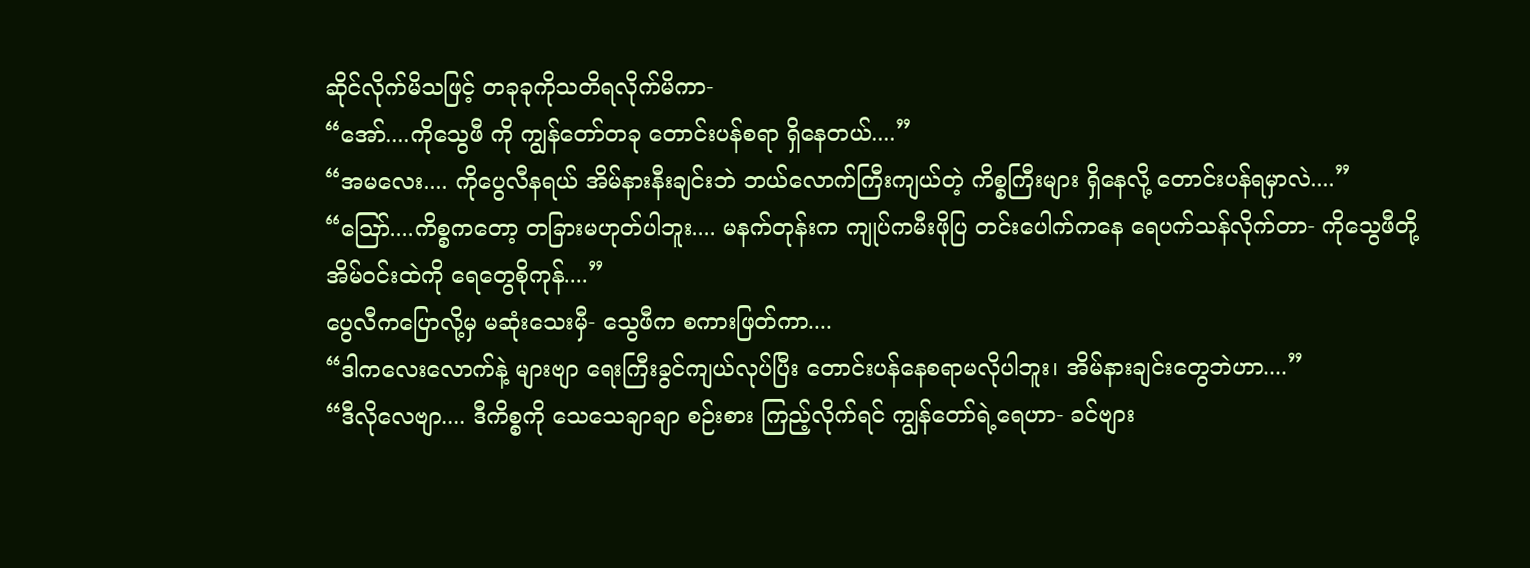ဆိုင်လိုက်မိသဖြင့် တခုခုကိုသတိရလိုက်မိကာ-
“အော်....ကိုသွေဖီ ကို ကျွန်တော်တခု တောင်းပန်စရာ ရှိနေတယ်....”
“အမလေး.... ကိုပွေလီနရယ် အိမ်နားနီးချင်းဘဲ ဘယ်လောက်ကြီးကျယ်တဲ့ ကိစ္စကြီးများ ရှိနေလို့ တောင်းပန်ရမှာလဲ....”
“ဪ....ကိစ္စကတော့ တခြားမဟုတ်ပါဘူး.... မနက်တုန်းက ကျုပ်ကမီးဖိုပြ တင်းပေါက်ကနေ ရေပက်သန်လိုက်တာ- ကိုသွေဖီတို့ အိမ်ဝင်းထဲကို ရေတွေစိုကုန်....”
ပွေလီကပြောလို့မှ မဆုံးသေးမှီ- သွေဖီက စကားဖြတ်ကာ....
“ဒါကလေးလောက်နဲ့ များဗျာ ရေးကြီးခွင်ကျယ်လုပ်ပြီး တောင်းပန်နေစရာမလိုပါဘူး၊ အိမ်နားချင်းတွေဘဲဟာ....”
“ဒီလိုလေဗျာ.... ဒီကိစ္စကို သေသေချာချာ စဉ်းစား ကြည့်လိုက်ရင် ကျွန်တော်ရဲ့ရေဟာ- ခင်ဗျား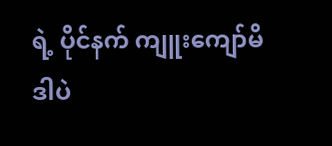ရဲ့ ပိုင်နက် ကျူးကျော်မိဒါပဲ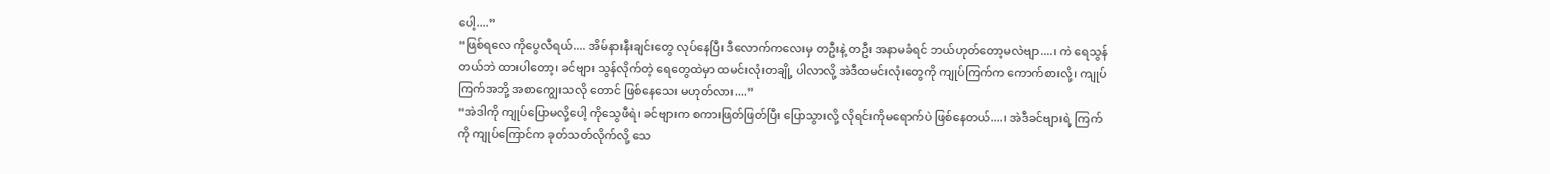ပေါ့....”
“ဖြစ်ရလေ ကိုပွေလီရယ်.... အိမ်နားနီးချင်းတွေ လုပ်နေပြီး ဒီလောက်ကလေးမှ တဦးနဲ့ တဦး အနာမခံရင် ဘယ်ဟုတ်တော့မလဲဗျာ....၊ ကဲ ရေသွန်တယ်ဘဲ ထားပါတော့၊ ခင်ဗျား သွန်လိုက်တဲ့ ရေတွေထဲမှာ ထမင်းလုံးတချို့ ပါလာလို့ အဲဒီထမင်းလုံးတွေကို ကျုပ်ကြက်က ကောက်စားလို့၊ ကျုပ်ကြက်အဘို့ အစာကျွေးသလို တောင် ဖြစ်နေသေး မဟုတ်လား....”
“အဲဒါကို ကျုပ်ပြောမလို့ပေါ့ ကိုသွေဖီရဲ၊ ခင်ဗျားက စကားဖြတ်ဖြတ်ပြီး ပြောသွားလို့ လိုရင်းကိုမရောက်ပဲ ဖြစ်နေတယ်....၊ အဲဒီခင်ဗျားရဲ့ ကြက်ကို ကျုပ်ကြောင်က ခုတ်သတ်လိုက်လို့ သေ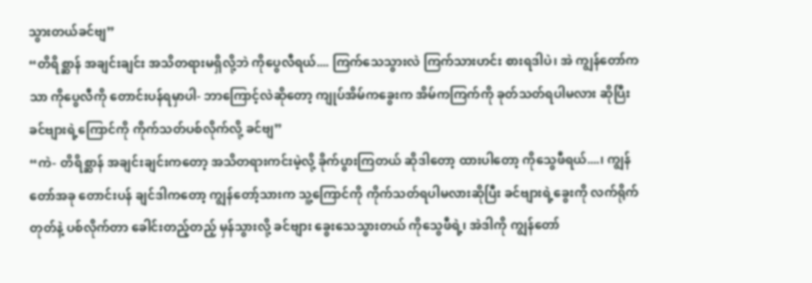သွားတယ်ခင်ဗျ”
“တိရိစ္ဆာန် အချင်းချင်း အသိတရားမရှိလို့ဘဲ ကိုပွေလီရယ်.... ကြက်သေသွားလဲ ကြက်သားဟင်း စားရဒါပဲ၊ အဲ ကျွန်တော်ကသာ ကိုပွေလီကို တောင်းပန်ရမှာပါ- ဘာကြောင့်လဲဆိုတော့ ကျုပ်အိမ်ကခွေးက အိမ်ကကြက်ကို ခုတ်သတ်ရပါမလား ဆိုပြီး ခင်ဗျားရဲ့ကြောင်ကို ကိုက်သတ်ပစ်လိုက်လို့ ခင်ဗျ”
“ကဲ- တိရိစ္ဆာန် အချင်းချင်းကတော့ အသိတရားကင်းမဲ့လို့ ခိုက်ပွားကြတယ် ဆိုဒါတော့ ထားပါတော့ ကိုသွေဖီရယ်....၊ ကျွန်တော်အခု တောင်းပန် ချင်ဒါကတော့ ကျွန်တော့်သားက သူ့ကြောင်ကို ကိုက်သတ်ရပါမလားဆိုပြီး ခင်ဗျားရဲ့ခွေးကို လက်ရိုက်တုတ်နဲ့ ပစ်လိုက်တာ ခေါင်းတည့်တည့် မှန်သွားလို့ ခင်ဗျား ခွေးသေသွားတယ် ကိုသွေဖီရဲ့၊ အဲဒါကို ကျွန်တော်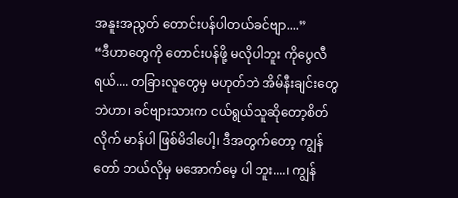အနူးအညွတ် တောင်းပန်ပါတယ်ခင်ဗျာ....”
“ဒီဟာတွေကို တောင်းပန်ဖို့ မလိုပါဘူး ကိုပွေလီရယ်.... တခြားလူတွေမှ မဟုတ်ဘဲ အိမ်နီးချင်းတွေဘဲဟာ၊ ခင်ဗျားသားက ငယ်ရွယ်သူဆိုတော့စိတ်လိုက် မာန်ပါ ဖြစ်မိဒါပေါ့၊ ဒီအတွက်တော့ ကျွန်တော် ဘယ်လိုမှ မအောက်မေ့ ပါ ဘူး....၊ ကျွန်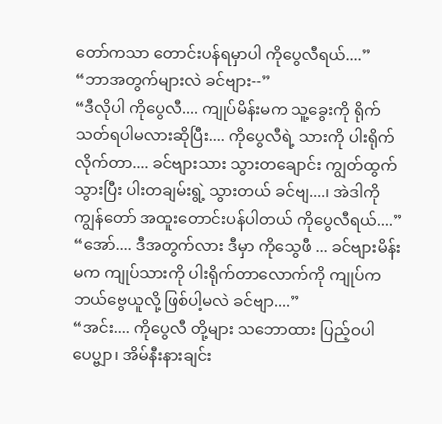တော်ကသာ တောင်းပန်ရမှာပါ ကိုပွေလီရယ်....”
“ဘာအတွက်များလဲ ခင်ဗျား--”
“ဒီလိုပါ ကိုပွေလီ.... ကျုပ်မိန်းမက သူ့ခွေးကို ရိုက်သတ်ရပါမလားဆိုပြီး.... ကိုပွေလီရဲ့ သားကို ပါးရိုက်လိုက်တာ.... ခင်ဗျားသား သွားတချောင်း ကျွတ်ထွက်သွားပြီး ပါးတချမ်းရွဲ့ သွားတယ် ခင်ဗျ....၊ အဲဒါကို ကျွန်တော် အထူးတောင်းပန်ပါတယ် ကိုပွေလီရယ်....”
“အော်.... ဒီအတွက်လား ဒီမှာ ကိုသွေဖီ ... ခင်ဗျားမိန်းမက ကျုပ်သားကို ပါးရိုက်တာလောက်ကို ကျုပ်က ဘယ်ဗွေယူလို့ ဖြစ်ပါ့မလဲ ခင်ဗျာ....”
“အင်း.... ကိုပွေလီ တို့များ သဘောထား ပြည့်ဝပါပေပ္ဗျာ၊ အိမ်နီးနားချင်း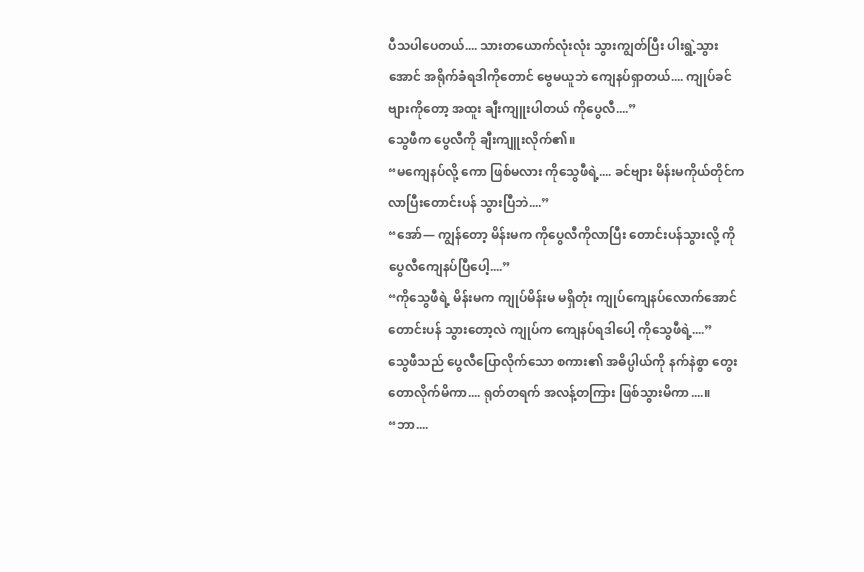ပီသပါပေတယ်.... သားတယောက်လုံးလုံး သွားကျွတ်ပြီး ပါးရွဲ့သွားအောင် အရိုက်ခံရဒါကိုတောင် ဗွေမယူဘဲ ကျေနပ်ရှာတယ်.... ကျုပ်ခင်ဗျားကိုတော့ အထူး ချီးကျူးပါတယ် ကိုပွေလီ....”
သွေဖီက ပွေလီကို ချီးကျူးလိုက်၏။
“မကျေနပ်လို့ ကော ဖြစ်မလား ကိုသွေဖီရဲ့.... ခင်ဗျား မိန်းမကိုယ်တိုင်က လာပြီးတောင်းပန် သွားပြီဘဲ....”
“အော်— ကျွန်တော့ မိန်းမက ကိုပွေလီကိုလာပြီး တောင်းပန်သွားလို့ ကိုပွေလီကျေနပ်ပြီပေါ့....”
“ကိုသွေဖီရဲ့ မိန်းမက ကျုပ်မိန်းမ မရှိတုံး ကျုပ်ကျေနပ်လောက်အောင် တောင်းပန် သွားတော့လဲ ကျုပ်က ကျေနပ်ရဒါပေါ့ ကိုသွေဖီရဲ့....”
သွေဖီသည် ပွေလီပြောလိုက်သော စကား၏ အဓိပ္ပါယ်ကို နက်နဲစွာ တွေးတောလိုက်မိကာ.... ရုတ်တရက် အလန့်တကြား ဖြစ်သွားမိကာ....။
“ဘာ....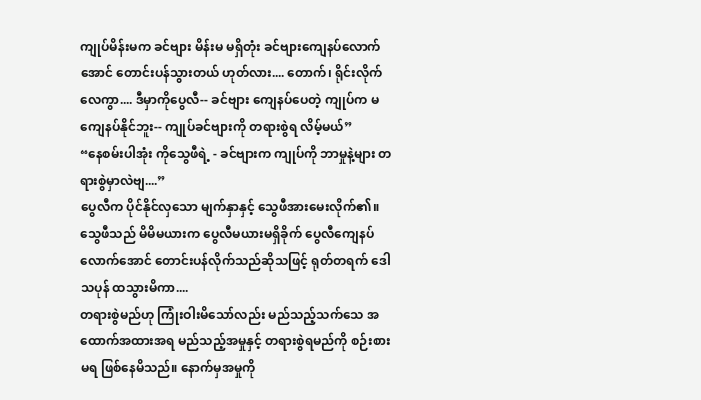ကျုပ်မိန်းမက ခင်ဗျား မိန်းမ မရှိတုံး ခင်ဗျားကျေနပ်လောက်အောင် တောင်းပန်သွားတယ် ဟုတ်လား.... တောက်၊ ရိုင်းလိုက်လေကွာ.... ဒီမှာကိုပွေလီ-- ခင်ဗျား ကျေနပ်ပေတဲ့ ကျုပ်က မကျေနပ်နိုင်ဘူး-- ကျုပ်ခင်ဗျားကို တရားစွဲရ လိမ့်မယ်”
“နေစမ်းပါအုံး ကိုသွေဖီရဲ့ - ခင်ဗျားက ကျုပ်ကို ဘာမှုနဲ့များ တရားစွဲမှာလဲဗျ....”
ပွေလီက ပိုင်နိုင်လှသော မျက်နှာနှင့် သွေဖီအားမေးလိုက်၏။ သွေဖီသည် မိမိမယားက ပွေလီမယားမရှိခိုက် ပွေလီကျေနပ်လောက်အောင် တောင်းပန်လိုက်သည်ဆိုသဖြင့် ရုတ်တရက် ဒေါသပုန် ထသွားမိကာ....
တရားစွဲမည်ဟု ကြုံးဝါးမိသော်လည်း မည်သည့်သက်သေ အထောက်အထားအရ မည်သည့်အမှုနှင့် တရားစွဲရမည်ကို စဉ်းစားမရ ဖြစ်နေမိသည်။ နောက်မှအမှုကို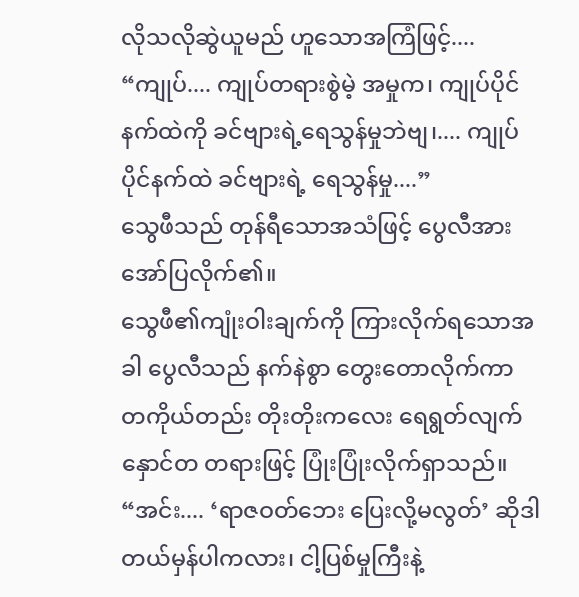လိုသလိုဆွဲယူမည် ဟူသောအကြံဖြင့်....
“ကျုပ်.... ကျုပ်တရားစွဲမဲ့ အမှုက၊ ကျုပ်ပိုင်နက်ထဲကို ခင်ဗျားရဲ့ရေသွန်မှုဘဲဗျ၊.... ကျုပ်ပိုင်နက်ထဲ ခင်ဗျားရဲ့ ရေသွန်မှု....”
သွေဖီသည် တုန်ရီသောအသံဖြင့် ပွေလီအား အော်ပြလိုက်၏။
သွေဖီ၏ကျုံးဝါးချက်ကို ကြားလိုက်ရသောအခါ ပွေလီသည် နက်နဲစွာ တွေးတောလိုက်ကာ တကိုယ်တည်း တိုးတိုးကလေး ရေရွတ်လျက် နှောင်တ တရားဖြင့် ပြုံးပြုံးလိုက်ရှာသည်။
“အင်း.... ‘ရာဇဝတ်ဘေး ပြေးလို့မလွတ်’ ဆိုဒါ တယ်မှန်ပါကလား၊ ငါ့ပြစ်မှုကြီးနဲ့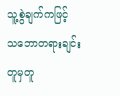သူ့စွဲချက်ကဖြင့် သဘောတရားချင်း တူမှတူ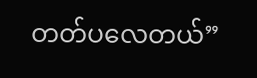တတ်ပလေတယ်”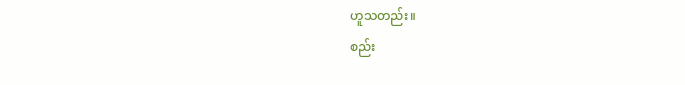ဟူသတည်း။
စည်း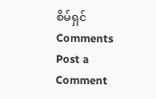စိမ်ရှင်
Comments
Post a Comment